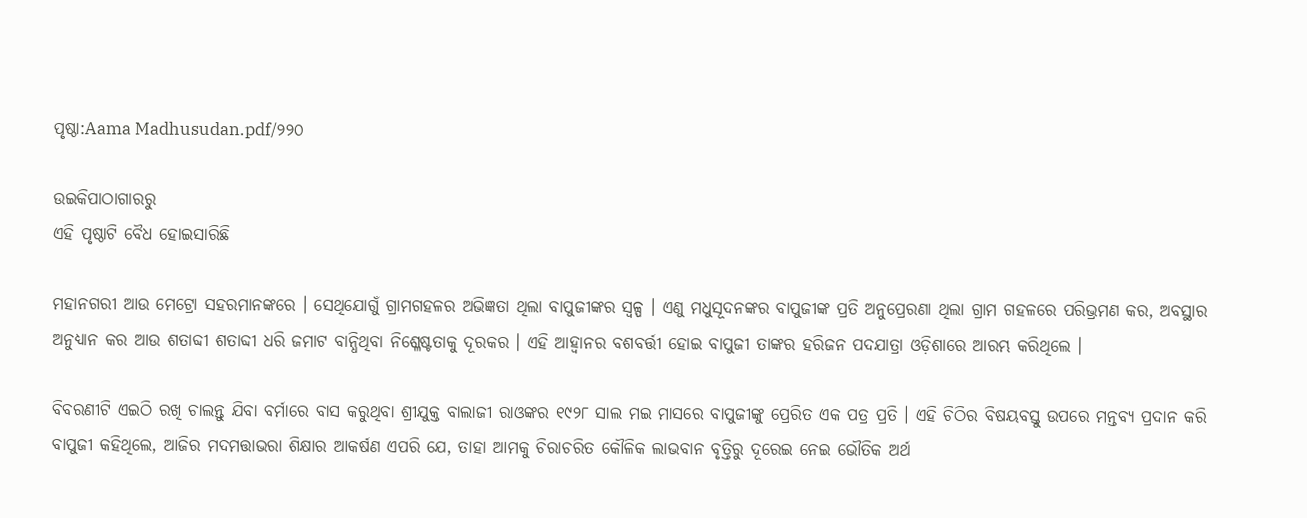ପୃଷ୍ଠା:Aama Madhusudan.pdf/୨୨୦

ଉଇକିପାଠାଗାର‌ରୁ
ଏହି ପୃଷ୍ଠାଟି ବୈଧ ହୋଇସାରିଛି

ମହାନଗରୀ ଆଉ ମେଟ୍ରୋ ସହରମାନଙ୍କରେ । ସେଥିଯୋଗୁଁ ଗ୍ରାମଗହଳର ଅଭିଜ୍ଞତା ଥିଲା ବାପୁଜୀଙ୍କର ସ୍ବଳ୍ପ । ଏଣୁ ମଧୁସୂଦନଙ୍କର ବାପୁଜୀଙ୍କ ପ୍ରତି ଅନୁପ୍ରେରଣା ଥିଲା ଗ୍ରାମ ଗହଳରେ ପରିଭ୍ରମଣ କର, ଅବସ୍ଥାର ଅନୁଧ୍ୟାନ କର ଆଉ ଶତାବ୍ଦୀ ଶତାବ୍ଦୀ ଧରି ଜମାଟ ବାନ୍ଧିଥିବା ନିଶ୍ଳେଷ୍ଟତାକୁ ଦୂରକର । ଏହି ଆହ୍ବାନର ବଶବର୍ତ୍ତୀ ହୋଇ ବାପୁଜୀ ତାଙ୍କର ହରିଜନ ପଦଯାତ୍ରା ଓଡ଼ିଶାରେ ଆରମ୍ଭ କରିଥିଲେ ।

ବିବରଣୀଟି ଏଇଠି ରଖି ଚାଲନ୍ତୁ ଯିବା ବର୍ମାରେ ବାସ କରୁଥିବା ଶ୍ରୀଯୁକ୍ତ ବାଲାଜୀ ରାଓଙ୍କର ୧୯୨୮ ସାଲ ମଇ ମାସରେ ବାପୁଜୀଙ୍କୁ ପ୍ରେରିତ ଏକ ପତ୍ର ପ୍ରତି । ଏହି ଚିଠିର ବିଷୟବସ୍ତୁ ଉପରେ ମନ୍ତବ୍ୟ ପ୍ରଦାନ କରି ବାପୁଜୀ କହିଥିଲେ, ଆଜିର ମଦମତ୍ତାଭରା ଶିକ୍ଷାର ଆକର୍ଷଣ ଏପରି ଯେ, ତାହା ଆମକୁ ଚିରାଚରିତ କୌଳିକ ଲାଭବାନ ବୃତ୍ତିରୁ ଦୂରେଇ ନେଇ ଭୌତିକ ଅର୍ଥ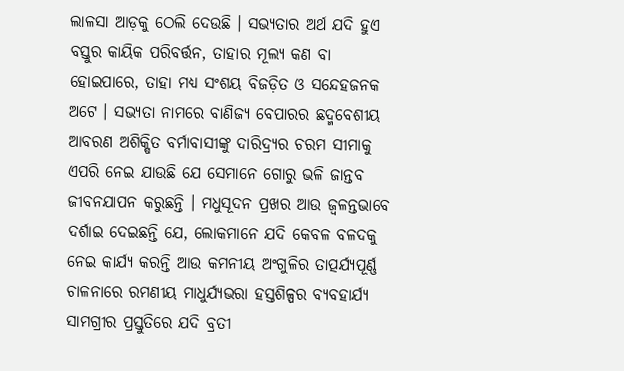ଲାଳସା ଆଡ଼କୁ ଠେଲି ଦେଉଛି । ସଭ୍ୟତାର ଅର୍ଥ ଯଦି ହୁଏ ବସ୍ତୁର କାୟିକ ପରିବର୍ତ୍ତନ, ତାହାର ମୂଲ୍ୟ କଣ ବା ହୋଇପାରେ, ତାହା ମଧ୍ୟ ସଂଶୟ ବିଜଡ଼ିତ ଓ ସନ୍ଦେହଜନକ ଅଟେ । ସଭ୍ୟତା ନାମରେ ବାଣିଜ୍ୟ ବେପାରର ଛଦ୍ମବେଶୀୟ ଆବରଣ ଅଶିକ୍ଷିତ ବର୍ମାବାସୀଙ୍କୁ ଦାରିଦ୍ର୍ୟର ଚରମ ସୀମାକୁ ଏପରି ନେଇ ଯାଉଛି ଯେ ସେମାନେ ଗୋରୁ ଭଳି ଜାନ୍ତବ ଜୀବନଯାପନ କରୁଛନ୍ତି । ମଧୁସୂଦନ ପ୍ରଖର ଆଉ ଜ୍ବଳନ୍ତଭାବେ ଦର୍ଶାଇ ଦେଇଛନ୍ତି ଯେ, ଲୋକମାନେ ଯଦି କେବଳ ବଳଦକୁ ନେଇ କାର୍ଯ୍ୟ କରନ୍ତି ଆଉ କମନୀୟ ଅଂଗୁଳିର ତାତ୍ପର୍ଯ୍ୟପୂର୍ଣ୍ଣ ଚାଳନାରେ ରମଣୀୟ ମାଧୁର୍ଯ୍ୟଭରା ହସ୍ତଶିଳ୍ପର ବ୍ୟବହାର୍ଯ୍ୟ ସାମଗ୍ରୀର ପ୍ରସ୍ତୁତିରେ ଯଦି ବ୍ରତୀ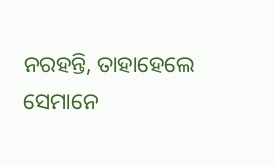ନରହନ୍ତି, ତାହାହେଲେ ସେମାନେ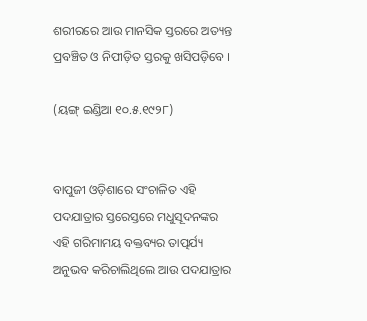ଶରୀରରେ ଆଉ ମାନସିକ ସ୍ତରରେ ଅତ୍ୟନ୍ତ ପ୍ରବଞ୍ଚିତ ଓ ନିପୀଡ଼ିତ ସ୍ତରକୁ ଖସିପଡ଼ିବେ ।

(ୟଙ୍ଗ୍ ଇଣ୍ଡିଆ ୧୦.୫.୧୯୨୮)


ବାପୁଜୀ ଓଡ଼ିଶାରେ ସଂଚାଳିତ ଏହି ପଦଯାତ୍ରାର ସ୍ତରେସ୍ତରେ ମଧୁସୂଦନଙ୍କର ଏହି ଗରିମାମୟ ବକ୍ତବ୍ୟର ତାତ୍ପର୍ଯ୍ୟ ଅନୁଭବ କରିଚାଲିଥିଲେ ଆଉ ପଦଯାତ୍ରାର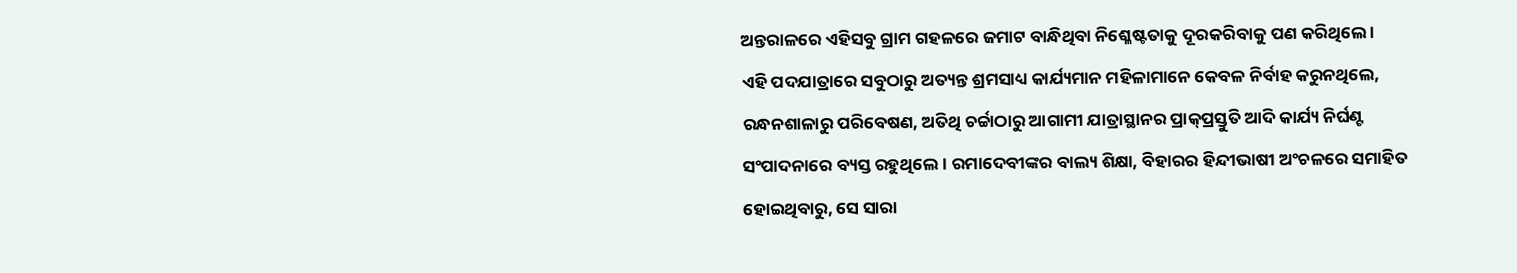ଅନ୍ତରାଳରେ ଏହିସବୁ ଗ୍ରାମ ଗହଳରେ ଜମାଟ ବାନ୍ଧିଥିବା ନିଶ୍ଳେଷ୍ଟତାକୁ ଦୂରକରିବାକୁ ପଣ କରିଥିଲେ ।
ଏହି ପଦଯାତ୍ରାରେ ସବୁଠାରୁ ଅତ୍ୟନ୍ତ ଶ୍ରମସାଧ୍ୟ କାର୍ଯ୍ୟମାନ ମହିଳାମାନେ କେବଳ ନିର୍ବାହ କରୁନଥିଲେ, ରନ୍ଧନଶାଳାରୁ ପରିବେଷଣ, ଅତିଥି ଚର୍ଚ୍ଚାଠାରୁ ଆଗାମୀ ଯାତ୍ରାସ୍ଥାନର ପ୍ରାକ୍‌ପ୍ରସ୍ତୁତି ଆଦି କାର୍ଯ୍ୟ ନିର୍ଘଣ୍ଟ ସଂପାଦନାରେ ବ୍ୟସ୍ତ ରହୁଥିଲେ । ରମାଦେବୀଙ୍କର ବାଲ୍ୟ ଶିକ୍ଷା, ବିହାରର ହିନ୍ଦୀଭାଷୀ ଅଂଚଳରେ ସମାହିତ ହୋଇଥିବାରୁ, ସେ ସାରା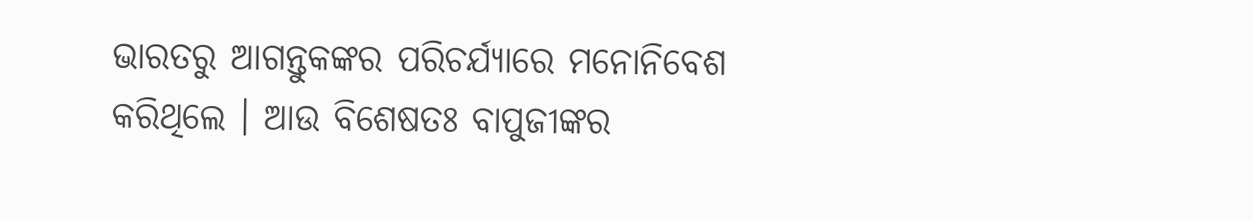ଭାରତରୁ ଆଗନ୍ତୁକଙ୍କର ପରିଚର୍ଯ୍ୟାରେ ମନୋନିବେଶ କରିଥିଲେ । ଆଉ ବିଶେଷତଃ ବାପୁଜୀଙ୍କର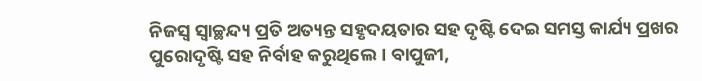ନିଜସ୍ୱ ସ୍ୱାଚ୍ଛନ୍ଦ୍ୟ ପ୍ରତି ଅତ୍ୟନ୍ତ ସହୃଦୟତାର ସହ ଦୃଷ୍ଟି ଦେଇ ସମସ୍ତ କାର୍ଯ୍ୟ ପ୍ରଖର ପୁରୋଦୃଷ୍ଟି ସହ ନିର୍ବାହ କରୁଥିଲେ । ବାପୁଜୀ,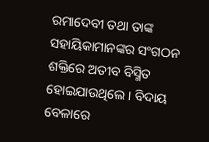ରମାଦେବୀ ତଥା ତାଙ୍କ ସହାୟିକାମାନଙ୍କର ସଂଗଠନ ଶକ୍ତିରେ ଅତୀବ ବିସ୍ମିତ ହୋଇଯାଉଥିଲେ । ବିଦାୟ ବେଳାରେ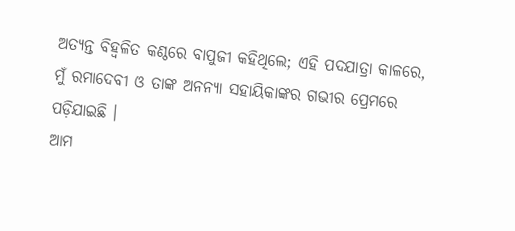ଅତ୍ୟନ୍ତ ବିହ୍ୱଳିତ କଣ୍ଠରେ ବାପୁଜୀ କହିଥିଲେ; ଏହି ପଦଯାତ୍ରା କାଳରେ, ମୁଁ ରମାଦେବୀ ଓ ତାଙ୍କ ଅନନ୍ୟା ସହାୟିକାଙ୍କର ଗଭୀର ପ୍ରେମରେ ପଡ଼ିଯାଇଛି ।
ଆମ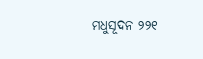ମଧୁସୂଦନ ୨୨୧